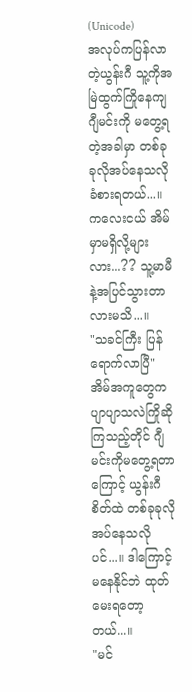(Unicode)
အလုပ်ကပြန်လာတဲ့ယွန်းဂီ သူ့ကိုအမြဲထွက်ကြိုနေကျ ဂျီမင်းကို မတွေ့ရတဲ့အခါမှာ တစ်ခုခုလိုအပ်နေသလိုခံစားရတယ်...။ ကလေးငယ် အိမ်မှာမရှိလို့များလား...?? သူ့မာမီနဲ့အပြင်သွားတာလားမသိ...။
"သခင်ကြီး ပြန်ရောက်လာပြီ"
အိမ်အကူတွေက ပျာပျာသလဲကြိုဆိုကြသည့်တိုင် ဂျီမင်းကိုမတွေ့ရတာကြောင့် ယွန်းဂီစိတ်ထဲ တစ်ခုခုလိုအပ်နေသလိုပင်...။ ဒါကြောင့်မနေနိုင်ဘဲ ထုတ်မေးရတော့တယ်...။
"မင်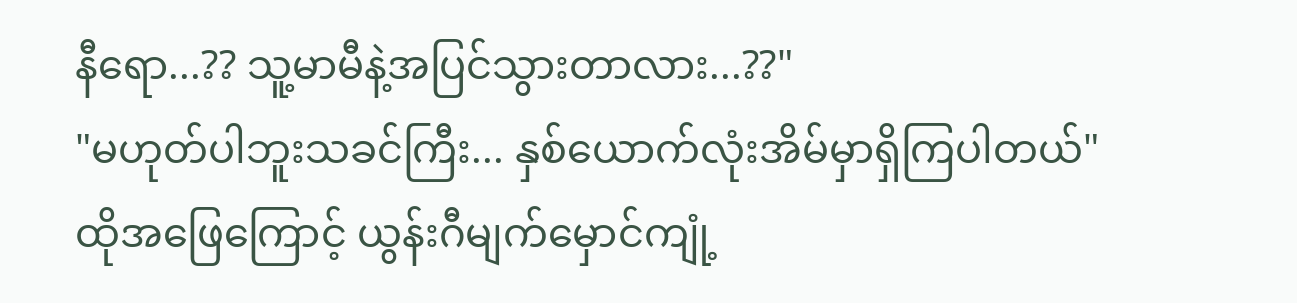နီရော...?? သူ့မာမီနဲ့အပြင်သွားတာလား...??"
"မဟုတ်ပါဘူးသခင်ကြီး... နှစ်ယောက်လုံးအိမ်မှာရှိကြပါတယ်"
ထိုအဖြေကြောင့် ယွန်းဂီမျက်မှောင်ကျုံ့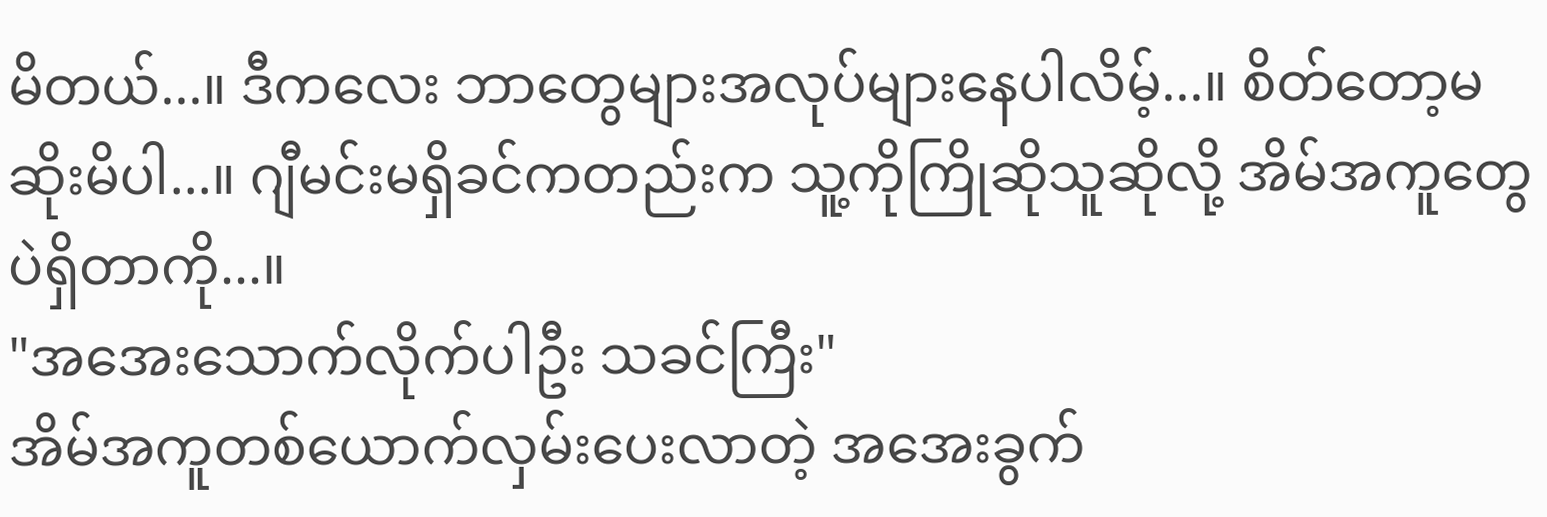မိတယ်...။ ဒီကလေး ဘာတွေများအလုပ်များနေပါလိမ့်...။ စိတ်တော့မဆိုးမိပါ...။ ဂျီမင်းမရှိခင်ကတည်းက သူ့ကိုကြိုဆိုသူဆိုလို့ အိမ်အကူတွေပဲရှိတာကို...။
"အအေးသောက်လိုက်ပါဦး သခင်ကြီး"
အိမ်အကူတစ်ယောက်လှမ်းပေးလာတဲ့ အအေးခွက်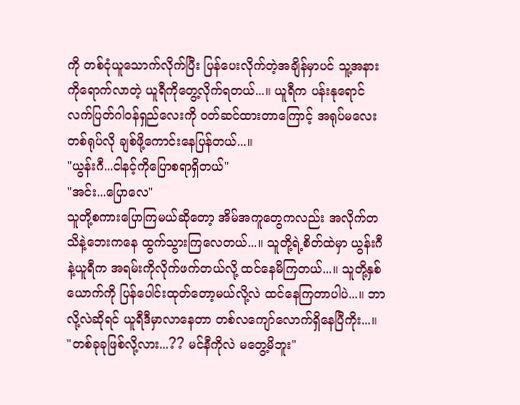ကို တစ်ငုံယူသောက်လိုက်ပြီး ပြန်ပေးလိုက်တဲ့အချိန်မှာပင် သူ့အနားကိုရောက်လာတဲ့ ယူရီကိုတွေ့လိုက်ရတယ်...။ ယူရီက ပန်းနုရောင်လက်ပြတ်ဂါဝန်ရှည်လေးကို ဝတ်ဆင်ထားတာကြောင့် အရုပ်မလေးတစ်ရုပ်လို ချစ်ဖို့ကောင်းနေပြန်တယ်...။
"ယွန်းဂီ...ငါနင့်ကိုပြောစရာရှိတယ်"
"အင်း...ပြောလေ"
သူတို့စကားပြောကြမယ်ဆိုတော့ အိမ်အကူတွေကလည်း အလိုက်တသိနဲ့ဘေးကနေ ထွက်သွားကြလေတယ်...။ သူတို့ရဲ့စိတ်ထဲမှာ ယွန်းဂီနဲ့ယူရီက အရမ်းကိုလိုက်ဖက်တယ်လို့ ထင်နေမိကြတယ်...။ သူတို့နှစ်ယောက်ကို ပြန်ပေါင်းထုတ်တော့မယ်လို့လဲ ထင်နေကြတာပါပဲ...။ ဘာလို့လဲဆိုရင် ယူရီဒီမှာလာနေတာ တစ်လကျော်လောက်ရှိနေပြီကိုး...။
"တစ်ခုခုဖြစ်လို့လား...?? မင်နီကိုလဲ မတွေ့မိဘူး"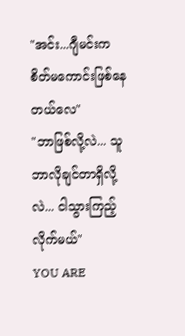"အင်း...ဂျီမင်းက စိတ်မကောင်းဖြစ်နေတယ်လေ"
"ဘာဖြစ်လို့လဲ... သူဘာလိုချင်တာရှိလို့လဲ... ငါသွားကြည့်လိုက်မယ်"
YOU ARE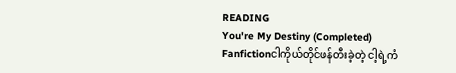READING
You're My Destiny (Completed)
Fanfictionငါကိုယ်တိုင်ဖန်တီးခဲ့တဲ့ ငါ့ရဲ့ကံ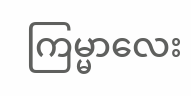ကြမ္မာလေး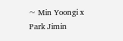~ Min Yoongi x Park Jimin